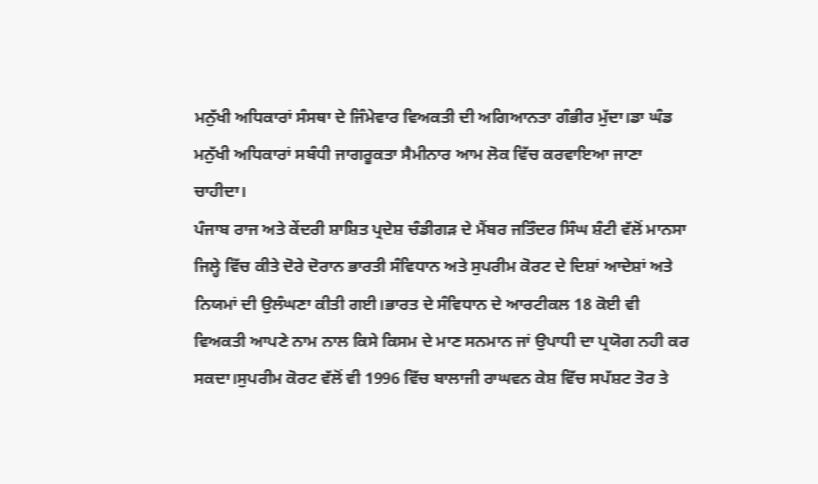ਮਨੁੱਖੀ ਅਧਿਕਾਰਾਂ ਸੰਸਥਾ ਦੇ ਜਿੰਮੇਵਾਰ ਵਿਅਕਤੀ ਦੀ ਅਗਿਆਨਤਾ ਗੰਭੀਰ ਮੁੱਦਾ।ਡਾ ਘੰਡ
ਮਨੁੱਖੀ ਅਧਿਕਾਰਾਂ ਸਬੰਧੀ ਜਾਗਰੂਕਤਾ ਸੈਮੀਨਾਰ ਆਮ ਲੋਕ ਵਿੱਚ ਕਰਵਾਇਆ ਜਾਣਾ ਚਾਹੀਦਾ।
ਪੰਜਾਬ ਰਾਜ ਅਤੇ ਕੇਂਦਰੀ ਸ਼ਾਸ਼ਿਤ ਪ੍ਰਦੇਸ਼ ਚੰਡੀਗੜ ਦੇ ਮੈਂਬਰ ਜਤਿੰਦਰ ਸਿੰਘ ਸ਼ੰਟੀ ਵੱਲੋਂ ਮਾਨਸਾ ਜਿਲ੍ਹੇ ਵਿੱਚ ਕੀਤੇ ਦੋਰੇ ਦੋਰਾਨ ਭਾਰਤੀ ਸੰਵਿਧਾਨ ਅਤੇ ਸੁਪਰੀਮ ਕੋਰਟ ਦੇ ਦਿਸ਼ਾਂ ਆਦੇਸ਼ਾਂ ਅਤੇ ਨਿਯਮਾਂ ਦੀ ਉਲੰਘਣਾ ਕੀਤੀ ਗਈ।ਭਾਰਤ ਦੇ ਸੰਵਿਧਾਨ ਦੇ ਆਰਟੀਕਲ 18 ਕੋਈ ਵੀ ਵਿਅਕਤੀ ਆਪਣੇ ਨਾਮ ਨਾਲ ਕਿਸੇ ਕਿਸਮ ਦੇ ਮਾਣ ਸਨਮਾਨ ਜਾਂ ਉਪਾਧੀ ਦਾ ਪ੍ਰਯੋਗ ਨਹੀ ਕਰ ਸਕਦਾ।ਸੁਪਰੀਮ ਕੋਰਟ ਵੱਲੋਂ ਵੀ 1996 ਵਿੱਚ ਬਾਲਾਜੀ ਰਾਘਵਨ ਕੇਸ਼ ਵਿੱਚ ਸਪੱਸ਼ਟ ਤੋਰ ਤੇ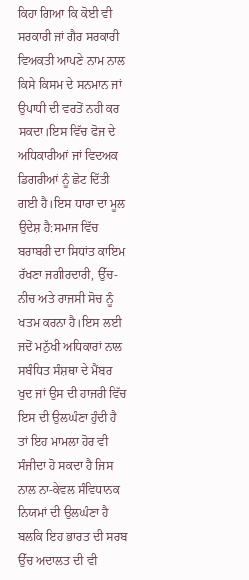ਕਿਹਾ ਗਿਆ ਕਿ ਕੋਈ ਵੀ ਸਰਕਾਰੀ ਜਾਂ ਗੈਰ ਸਰਕਾਰੀ ਵਿਅਕਤੀ ਆਪਣੇ ਨਾਮ ਨਾਲ ਕਿਸੇ ਕਿਸਮ ਦੇ ਸਨਮਾਨ ਜਾਂ ਉਪਾਧੀ ਦੀ ਵਰਤੋਂ ਨਹੀ ਕਰ ਸਕਦਾ।ਇਸ ਵਿੱਚ ਫੋਜ ਦੇ ਅਧਿਕਾਰੀਆਂ ਜਾਂ ਵਿਦਅਕ ਡਿਗਰੀਆਂ ਨੂੰ ਛੋਟ ਦਿੱਤੀ ਗਈ ਹੈ।ਇਸ ਧਾਰਾ ਦਾ ਮੂਲ ਉਦੇਸ਼ ਹੈ:ਸਮਾਜ ਵਿੱਚ ਬਰਾਬਰੀ ਦਾ ਸਿਧਾਂਤ ਕਾਇਮ ਰੱਖਣਾ ਜਗੀਰਦਾਰੀ, ਉੱਚ-ਨੀਚ ਅਤੇ ਰਾਜਸੀ ਸੋਚ ਨੂੰ ਖਤਮ ਕਰਨਾ ਹੈ।ਇਸ ਲਈ ਜਦੋਂ ਮਨੁੱਖੀ ਅਧਿਕਾਰਾਂ ਨਾਲ ਸਬੰਧਿਤ ਸੰਸ਼ਥਾ ਦੇ ਮੈਂਬਰ ਖੁਦ ਜਾਂ ਉਸ ਦੀ ਹਾਜਰੀ ਵਿੱਚ ਇਸ ਦੀ ਉਲਘੰਣਾ ਹੁੰਦੀ ਹੈ ਤਾਂ ਇਹ ਮਾਮਲਾ ਹੋਰ ਵੀ ਸੰਜੀਦਾ ਹੋ ਸਕਦਾ ਹੈ ਜਿਸ ਨਾਲ ਨਾ-ਕੇਵਲ ਸੰਵਿਧਾਨਕ ਨਿਯਮਾਂ ਦੀ ਉਲਘੰਣਾ ਹੈ ਬਲਕਿ ਇਹ ਭਾਰਤ ਦੀ ਸਰਬ ਉੱਚ ਅਦਾਲਤ ਦੀ ਵੀ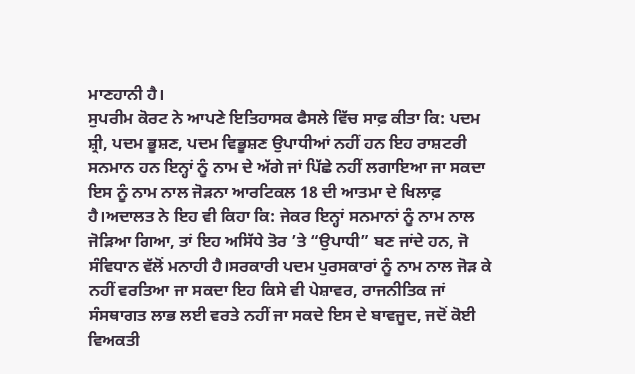ਮਾਣਹਾਨੀ ਹੈ।
ਸੁਪਰੀਮ ਕੋਰਟ ਨੇ ਆਪਣੇ ਇਤਿਹਾਸਕ ਫੈਸਲੇ ਵਿੱਚ ਸਾਫ਼ ਕੀਤਾ ਕਿ: ਪਦਮ ਸ਼੍ਰੀ, ਪਦਮ ਭੂਸ਼ਣ, ਪਦਮ ਵਿਭੂਸ਼ਣ ਉਪਾਧੀਆਂ ਨਹੀਂ ਹਨ ਇਹ ਰਾਸ਼ਟਰੀ ਸਨਮਾਨ ਹਨ ਇਨ੍ਹਾਂ ਨੂੰ ਨਾਮ ਦੇ ਅੱਗੇ ਜਾਂ ਪਿੱਛੇ ਨਹੀਂ ਲਗਾਇਆ ਜਾ ਸਕਦਾ ਇਸ ਨੂੰ ਨਾਮ ਨਾਲ ਜੋੜਨਾ ਆਰਟਿਕਲ 18 ਦੀ ਆਤਮਾ ਦੇ ਖਿਲਾਫ਼ ਹੈ।ਅਦਾਲਤ ਨੇ ਇਹ ਵੀ ਕਿਹਾ ਕਿ: ਜੇਕਰ ਇਨ੍ਹਾਂ ਸਨਮਾਨਾਂ ਨੂੰ ਨਾਮ ਨਾਲ ਜੋੜਿਆ ਗਿਆ, ਤਾਂ ਇਹ ਅਸਿੱਧੇ ਤੋਰ ’ਤੇ “ਉਪਾਧੀ” ਬਣ ਜਾਂਦੇ ਹਨ, ਜੋ ਸੰਵਿਧਾਨ ਵੱਲੋਂ ਮਨਾਹੀ ਹੈ।ਸਰਕਾਰੀ ਪਦਮ ਪੁਰਸਕਾਰਾਂ ਨੂੰ ਨਾਮ ਨਾਲ ਜੋੜ ਕੇ ਨਹੀਂ ਵਰਤਿਆ ਜਾ ਸਕਦਾ ਇਹ ਕਿਸੇ ਵੀ ਪੇਸ਼ਾਵਰ, ਰਾਜਨੀਤਿਕ ਜਾਂ ਸੰਸਥਾਗਤ ਲਾਭ ਲਈ ਵਰਤੇ ਨਹੀਂ ਜਾ ਸਕਦੇ ਇਸ ਦੇ ਬਾਵਜੂਦ, ਜਦੋਂ ਕੋਈ ਵਿਅਕਤੀ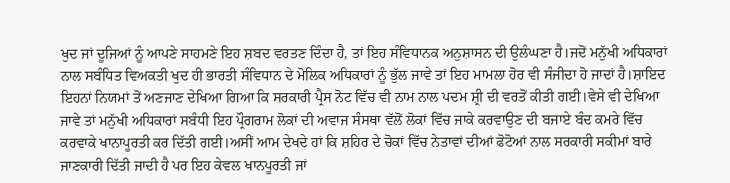ਖੁਦ ਜਾਂ ਦੂਜਿਆਂ ਨੂੰ ਆਪਣੇ ਸਾਹਮਣੇ ਇਹ ਸ਼ਬਦ ਵਰਤਣ ਦਿੰਦਾ ਹੈ, ਤਾਂ ਇਹ ਸੰਵਿਧਾਨਕ ਅਨੁਸ਼ਾਸਨ ਦੀ ਉਲੰਘਣਾ ਹੈ।ਜਦੋਂ ਮਨੁੱਖੀ ਅਧਿਕਾਰਾਂ ਨਾਲ ਸਬੰਧਿਤ ਵਿਅਕਤੀ ਖੁਦ ਹੀ ਭਾਰਤੀ ਸੰਵਿਧਾਨ ਦੇ ਮੋਲਿਕ ਅਧਿਕਾਰਾਂ ਨੂੰ ਭੁੱਲ ਜਾਵੇ ਤਾਂ ਇਹ ਮਾਮਲਾ ਹੋਰ ਵੀ ਸੰਜੀਦਾ ਹੋ ਜਾਦਾਂ ਹੈ।ਸ਼ਾਇਦ ਇਹਨਾਂ ਨਿਯਮਾਂ ਤੋਂ ਅਣਜਾਣ ਦੇਖਿਆ ਗਿਆ ਕਿ ਸਰਕਾਰੀ ਪ੍ਰੈਸ ਨੋਟ ਵਿੱਚ ਵੀ ਨਾਮ ਨਾਲ ਪਦਮ ਸ਼੍ਰੀ ਦੀ ਵਰਤੋਂ ਕੀਤੀ ਗਈ।ਵੇਸੇ ਵੀ ਦੇਖਿਆ ਜਾਵੇ ਤਾਂ ਮਨੁੱਖੀ ਅਧਿਕਾਰਾਂ ਸਬੰਧੀ ਇਹ ਪ੍ਰੌਗਰਾਮ ਲੋਕਾਂ ਦੀ ਅਵਾਜ ਸੰਸਥਾ ਵੱਲੋਂ ਲੋਕਾਂ ਵਿੱਚ ਜਾਕੇ ਕਰਵਾਉਣ ਦੀ ਬਜਾਏ ਬੰਦ ਕਮਰੇ ਵਿੱਚ ਕਰਵਾਕੇ ਖਾਨਾਪੂਰਤੀ ਕਰ ਦਿੱਤੀ ਗਈ।ਅਸੀਂ ਆਮ ਦੇਖਦੇ ਹਾਂ ਕਿ ਸ਼ਹਿਰ ਦੇ ਚੋਕਾਂ ਵਿੱਚ ਨੇਤਾਵਾਂ ਦੀਆਂ ਫੋਟੋਆਂ ਨਾਲ ਸਰਕਾਰੀ ਸਕੀਮਾਂ ਬਾਰੇ ਜਾਣਕਾਰੀ ਦਿੱਤੀ ਜਾਦੀ ਹੈ ਪਰ ਇਹ ਕੇਵਲ ਖਾਨਪੂਰਤੀ ਜਾਂ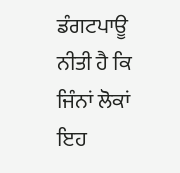ਡੰਗਟਪਾਊ ਨੀਤੀ ਹੈ ਕਿ ਜਿੰਨਾਂ ਲੋਕਾਂ ਇਹ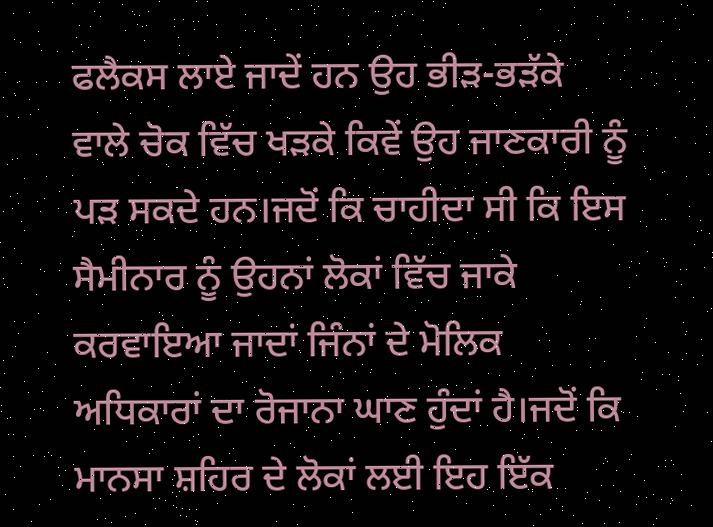ਫਲੈਕਸ ਲਾਏ ਜਾਦੇਂ ਹਨ ਉਹ ਭੀੜ-ਭੜੱਕੇ ਵਾਲੇ ਚੋਕ ਵਿੱਚ ਖੜਕੇ ਕਿਵੇਂ ਉਹ ਜਾਣਕਾਰੀ ਨੂੰ ਪੜ ਸਕਦੇ ਹਨ।ਜਦੋਂ ਕਿ ਚਾਹੀਦਾ ਸੀ ਕਿ ਇਸ ਸੈਮੀਨਾਰ ਨੂੰ ਉਹਨਾਂ ਲੋਕਾਂ ਵਿੱਚ ਜਾਕੇ ਕਰਵਾਇਆ ਜਾਦਾਂ ਜਿੰਨਾਂ ਦੇ ਮੋਲਿਕ ਅਧਿਕਾਰਾਂ ਦਾ ਰੋਜਾਨਾ ਘਾਣ ਹੁੰਦਾਂ ਹੈ।ਜਦੋਂ ਕਿ ਮਾਨਸਾ ਸ਼ਹਿਰ ਦੇ ਲੋਕਾਂ ਲਈ ਇਹ ਇੱਕ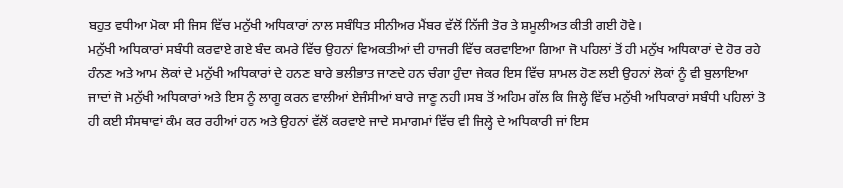ਬਹੁਤ ਵਧੀਆ ਮੋਕਾ ਸੀ ਜਿਸ ਵਿੱਚ ਮਨੁੱਖੀ ਅਧਿਕਾਰਾਂ ਨਾਲ ਸਬੰਧਿਤ ਸੀਨੀਅਰ ਮੈਂਬਰ ਵੱਲੋਂ ਨਿੱਜੀ ਤੋਰ ਤੇ ਸ਼ਮੂਲੀਅਤ ਕੀਤੀ ਗਈ ਹੋਵੇ।
ਮਨੁੱਖੀ ਅਧਿਕਾਰਾਂ ਸਬੰਧੀ ਕਰਵਾਏ ਗਏ ਬੰਦ ਕਮਰੇ ਵਿੱਚ ਉਹਨਾਂ ਵਿਅਕਤੀਆਂ ਦੀ ਹਾਜਰੀ ਵਿੱਚ ਕਰਵਾਇਆ ਗਿਆ ਜੋ ਪਹਿਲਾਂ ਤੋਂ ਹੀ ਮਨੁੱਖ ਅਧਿਕਾਰਾਂ ਦੇ ਹੋਰ ਰਹੇ ਹੰਨਣ ਅਤੇ ਆਮ ਲੋਕਾਂ ਦੇ ਮਨੁੱਖੀ ਅਧਿਕਾਰਾਂ ਦੇ ਹਨਣ ਬਾਰੇ ਭਲੀਭਾਤ ਜਾਣਦੇ ਹਨ ਚੰਗਾ ਹੁੰਦਾ ਜੇਕਰ ਇਸ ਵਿੱਚ ਸ਼ਾਮਲ ਹੋਣ ਲਈ ਉਹਨਾਂ ਲੋਕਾਂ ਨੂੰ ਵੀ ਬੁਲਾਇਆ ਜਾਦਾਂ ਜੋ ਮਨੁੱਖੀ ਅਧਿਕਾਰਾਂ ਅਤੇ ਇਸ ਨੂੰ ਲਾਗੂ ਕਰਨ ਵਾਲੀਆਂ ਏਜੰਸੀਆਂ ਬਾਰੇ ਜਾਣੂ ਨਹੀ।ਸਬ ਤੋਂ ਅਹਿਮ ਗੱਲ ਕਿ ਜਿਲ੍ਹੇ ਵਿੱਚ ਮਨੁੱਖੀ ਅਧਿਕਾਰਾਂ ਸਬੰਧੀ ਪਹਿਲਾਂ ਤੋ ਹੀ ਕਈ ਸੰਸਥਾਵਾਂ ਕੰਮ ਕਰ ਰਹੀਆਂ ਹਨ ਅਤੇ ਉਹਨਾਂ ਵੱਲੋਂ ਕਰਵਾਏ ਜਾਦੇ ਸਮਾਗਮਾਂ ਵਿੱਚ ਵੀ ਜਿਲ੍ਹੇ ਦੇ ਅਧਿਕਾਰੀ ਜਾਂ ਇਸ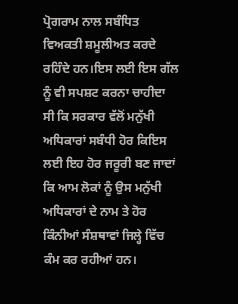ਪ੍ਰੋਗਰਾਮ ਨਾਲ ਸਬੰਧਿਤ ਵਿਅਕਤੀ ਸ਼ਮੂਲੀਅਤ ਕਰਦੇ ਰਹਿੰਦੇ ਹਨ।ਇਸ ਲਈ ਇਸ ਗੱਲ ਨੂੰ ਵੀ ਸਪਸ਼ਟ ਕਰਨਾ ਚਾਹੀਦਾ ਸੀ ਕਿ ਸਰਕਾਰ ਵੱਲੋਂ ਮਨੁੱਖੀ ਅਧਿਕਾਰਾਂ ਸਬੰਧੀ ਹੋਰ ਕਿਇਸ ਲਈ ਇਹ ਹੋਰ ਜਰੂਰੀ ਬਣ ਜਾਦਾਂ ਕਿ ਆਮ ਲੋਕਾਂ ਨੂੰ ਉਸ ਮਨੁੱਖੀ ਅਧਿਕਾਰਾਂ ਦੇ ਨਾਮ ਤੇ ਹੋਰ ਕਿੰਨੀਆਂ ਸੰਸ਼ਥਾਵਾਂ ਜਿਲ੍ਹੇ ਵਿੱਚ ਕੰਮ ਕਰ ਰਹੀਆਂ ਹਨ।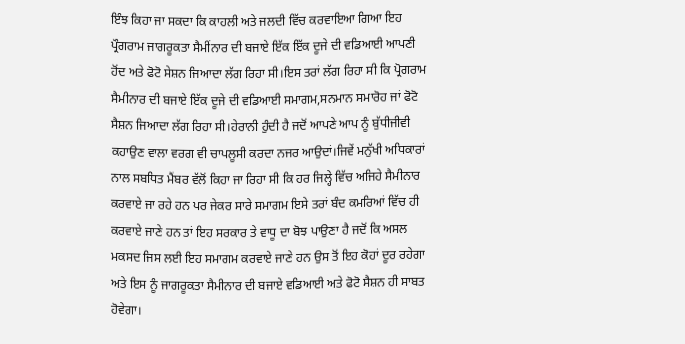ਇੰਝ ਕਿਹਾ ਜਾ ਸਕਦਾ ਕਿ ਕਾਹਲੀ ਅਤੇ ਜਲਦੀ ਵਿੱਚ ਕਰਵਾਇਆ ਗਿਆ ਇਹ ਪ੍ਰੌਗਰਾਮ ਜਾਗਰੂਕਤਾ ਸੈਮੀਂਨਾਰ ਦੀ ਬਜਾਏ ਇੱਕ ਇੱਕ ਦੂਜੇ ਦੀ ਵਡਿਆਈ ਆਪਣੀ ਹੋਂਦ ਅਤੇ ਫੋਟੋ ਸੇਸ਼ਨ ਜਿਆਦਾ ਲੱਗ ਰਿਹਾ ਸੀ।ਇਸ ਤਰਾਂ ਲੱਗ ਰਿਹਾ ਸੀ ਕਿ ਪ੍ਰੋਗਰਾਮ ਸੈਮੀਨਾਰ ਦੀ ਬਜਾਏ ਇੱਕ ਦੂਜੇ ਦੀ ਵਡਿਆਈ ਸਮਾਗਮ,ਸਨਮਾਨ ਸਮਾਰੋਹ ਜਾਂ ਫੋਟੋ ਸੈਸ਼ਨ ਜਿਆਦਾ ਲੱਗ ਰਿਹਾ ਸੀ।ਹੇਰਾਨੀ ਹੁੰਦੀ ਹੈ ਜਦੋਂ ਆਪਣੇ ਆਪ ਨੂੰ ਬੁੱਧੀਜੀਵੀ ਕਹਾਉਣ ਵਾਲਾ ਵਰਗ ਵੀ ਚਾਪਲੂਸੀ ਕਰਦਾ ਨਜਰ ਆਉਦਾਂ।ਜਿਵੇਂ ਮਨੁੱਖੀ ਅਧਿਕਾਰਾਂ ਨਾਲ ਸਬਧਿਤ ਮੈਂਬਰ ਵੱਲੋਂ ਕਿਹਾ ਜਾ ਰਿਹਾ ਸੀ ਕਿ ਹਰ ਜਿਲ੍ਹੇ ਵਿੱਚ ਅਜਿਹੇ ਸੈਮੀਨਾਰ ਕਰਵਾਏ ਜਾ ਰਹੇ ਹਨ ਪਰ ਜੇਕਰ ਸਾਰੇ ਸਮਾਗਮ ਇਸੇ ਤਰਾਂ ਬੰਦ ਕਮਰਿਆਂ ਵਿੱਚ ਹੀ ਕਰਵਾਏ ਜਾਣੇ ਹਨ ਤਾਂ ਇਹ ਸਰਕਾਰ ਤੇ ਵਾਧੂ ਦਾ ਬੋਝ ਪਾਉਣਾ ਹੈ ਜਦੋਂ ਕਿ ਅਸਲ ਮਕਸਦ ਜਿਸ ਲਈ ਇਹ ਸਮਾਗਮ ਕਰਵਾਏ ਜਾਣੇ ਹਨ ਉਸ ਤੋਂ ਇਹ ਕੋਹਾਂ ਦੂਰ ਰਹੇਗਾ ਅਤੇ ਇਸ ਨੂੰ ਜਾਗਰੂਕਤਾ ਸੈਮੀਨਾਰ ਦੀ ਬਜਾਏ ਵਡਿਆਈ ਅਤੇ ਫੋਟੋ ਸੈਸ਼ਨ ਹੀ ਸਾਬਤ ਹੋਵੇਗਾ।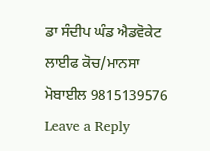ਡਾ ਸੰਦੀਪ ਘੰਡ ਐਡਵੋਕੇਟ
ਲਾਈਫ ਕੋਚ/ਮਾਨਸਾ
ਮੋਬਾਈਲ 9815139576
Leave a Reply